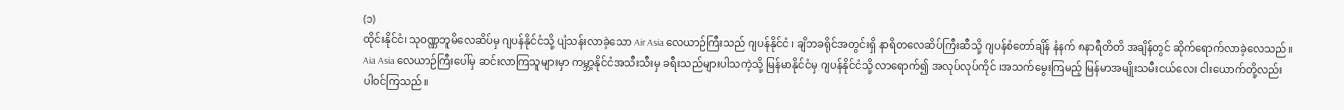(၁)
ထိုင်းနိုင်ငံ၊ သုဝဏ္ဏဘူမိလေဆိပ်မှ ဂျပန်နိုင်ငံသို့ ပျံသန်းလာခဲ့သော Air Asia လေယာဉ်ကြီးသည် ဂျပန်နိုင်ငံ ၊ ချိဘခရိုင်အတွင်းရှိ နာရိတလေဆိပ်ကြီးဆီသို့ ဂျပန်စံတော်ချိန် နံနက် ၈နာရီတိတိ အချိန်တွင် ဆိုက်ရောက်လာခဲ့လေသည်။ Aia Asia လေယာဉ်ကြီးပေါ်မှ ဆင်းလာကြသူများမှာ ကမ္ဘာ့နိုင်ငံအသီးသီးမှ ခရီးသည်များပါသကဲ့သို့ မြန်မာနိုင်ငံမှ ဂျပန်နိုင်ငံသို့ လာရောက်၍ အလုပ်လုပ်ကိုင် ၊အသက်မွေးကြမည့် မြန်မာအမျိုးသမီးငယ်လေး ငါးယောက်တို့လည်း ပါဝင်ကြသည်။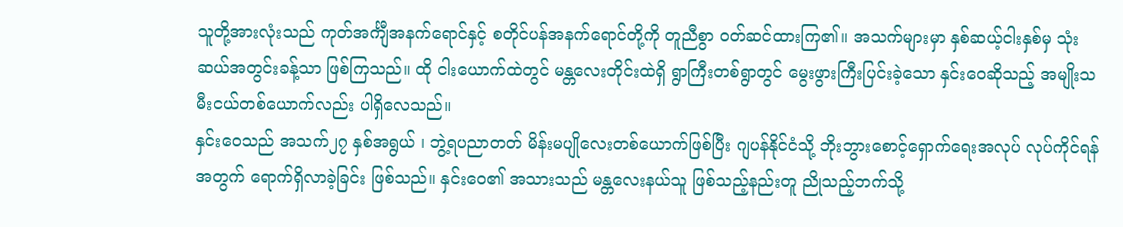သူတို့အားလုံးသည် ကုတ်အင်္ကျီအနက်ရောင်နှင့် စတိုင်ပန်အနက်ရောင်တို့ကို တူညီစွာ ဝတ်ဆင်ထားကြ၏။ အသက်များမှာ နှစ်ဆယ့်ငါးနှစ်မှ သုံးဆယ်အတွင်းခန့်သာ ဖြစ်ကြသည်။ ထို ငါးယောက်ထဲတွင် မန္တလေးတိုင်းထဲရှိ ရွာကြီးတစ်ရွာတွင် မွေးဖွားကြီးပြင်းခဲ့သော နှင်းဝေဆိုသည့် အမျိုးသမီးငယ်တစ်ယောက်လည်း ပါရှိလေသည်။
နှင်းဝေသည် အသက်၂၇ နှစ်အရွယ် ၊ ဘွဲ့ရပညာတတ် မိန်းမပျိုလေးတစ်ယောက်ဖြစ်ပြီး ဂျပန်နိုင်ငံသို့ ဘိုးဘွားစောင့်ရှောက်ရေးအလုပ် လုပ်ကိုင်ရန်အတွက် ရောက်ရှိလာခဲ့ခြင်း ဖြစ်သည်။ နှင်းဝေ၏ အသားသည် မန္တလေးနယ်သူ ဖြစ်သည့်နည်းတူ ညိုသည့်ဘက်သို့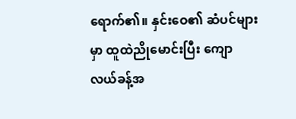ရောက်၏။ နှင်းဝေ၏ ဆံပင်များမှာ ထူထဲညိုမောင်းပြီး ကျောလယ်ခန့်အ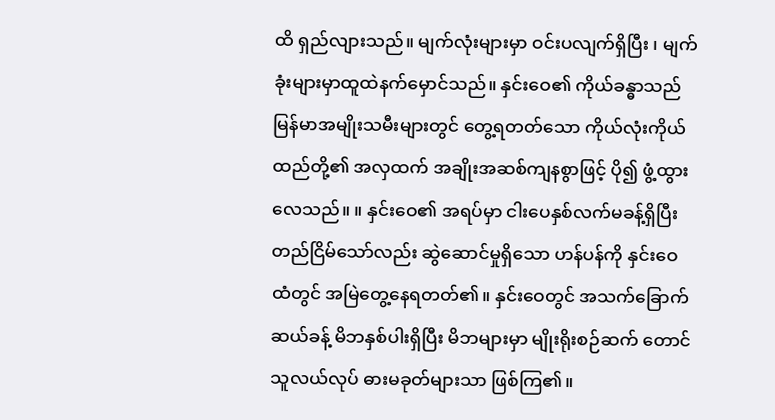ထိ ရှည်လျားသည်။ မျက်လုံးများမှာ ဝင်းပလျက်ရှိပြီး ၊ မျက်ခုံးများမှာထူထဲနက်မှောင်သည်။ နှင်းဝေ၏ ကိုယ်ခန္ဓာသည် မြန်မာအမျိုးသမီးများတွင် တွေ့ရတတ်သော ကိုယ်လုံးကိုယ်ထည်တို့၏ အလှထက် အချိုးအဆစ်ကျနစွာဖြင့် ပို၍ ဖွံ့ထွားလေသည်။ ။ နှင်းဝေ၏ အရပ်မှာ ငါးပေနှစ်လက်မခန့်ရှိပြီး တည်ငြိမ်သော်လည်း ဆွဲဆောင်မှုရှိသော ဟန်ပန်ကို နှင်းဝေထံတွင် အမြဲတွေ့နေရတတ်၏။ နှင်းဝေတွင် အသက်ခြောက်ဆယ်ခန့် မိဘနှစ်ပါးရှိပြီး မိဘများမှာ မျိုးရိုးစဉ်ဆက် တောင်သူလယ်လုပ် ဓားမခုတ်များသာ ဖြစ်ကြ၏။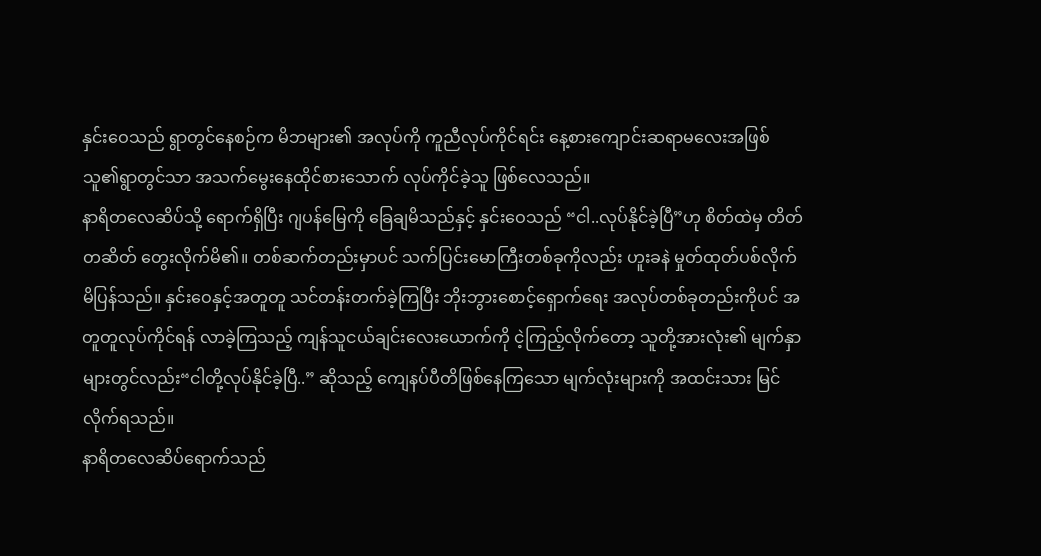နှင်းဝေသည် ရွာတွင်နေစဉ်က မိဘများ၏ အလုပ်ကို ကူညီလုပ်ကိုင်ရင်း နေ့စားကျောင်းဆရာမလေးအဖြစ် သူ၏ရွာတွင်သာ အသက်မွေးနေထိုင်စားသောက် လုပ်ကိုင်ခဲ့သူ ဖြစ်လေသည်။
နာရိတလေဆိပ်သို့ ရောက်ရှိပြီး ဂျပန်မြေကို ခြေချမိသည်နှင့် နှင်းဝေသည် “ငါ..လုပ်နိုင်ခဲ့ပြီ”ဟု စိတ်ထဲမှ တိတ်တဆိတ် တွေးလိုက်မိ၏။ တစ်ဆက်တည်းမှာပင် သက်ပြင်းမောကြီးတစ်ခုကိုလည်း ဟူးခနဲ မှုတ်ထုတ်ပစ်လိုက်မိပြန်သည်။ နှင်းဝေနှင့်အတူတူ သင်တန်းတက်ခဲ့ကြပြီး ဘိုးဘွားစောင့်ရှောက်ရေး အလုပ်တစ်ခုတည်းကိုပင် အတူတူလုပ်ကိုင်ရန် လာခဲ့ကြသည့် ကျန်သူငယ်ချင်းလေးယောက်ကို ငဲ့ကြည့်လိုက်တော့ သူတို့အားလုံး၏ မျက်နှာများတွင်လည်း“ငါတို့လုပ်နိုင်ခဲ့ပြီ..” ဆိုသည့် ကျေနပ်ပီတိဖြစ်နေကြသော မျက်လုံးများကို အထင်းသား မြင်လိုက်ရသည်။
နာရိတလေဆိပ်ရောက်သည်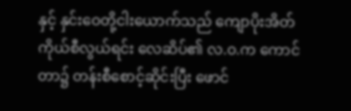နှင့် နှင်းဝေတို့ငါးယောက်သည် ကျောပိုးအိတ်ကိုယ်စီလွယ်ရင်း လေဆိပ်၏ လ.ဝ.က ကောင်တာ၌ တန်းစီစောင့်ဆိုင်းပြီး ဖောင်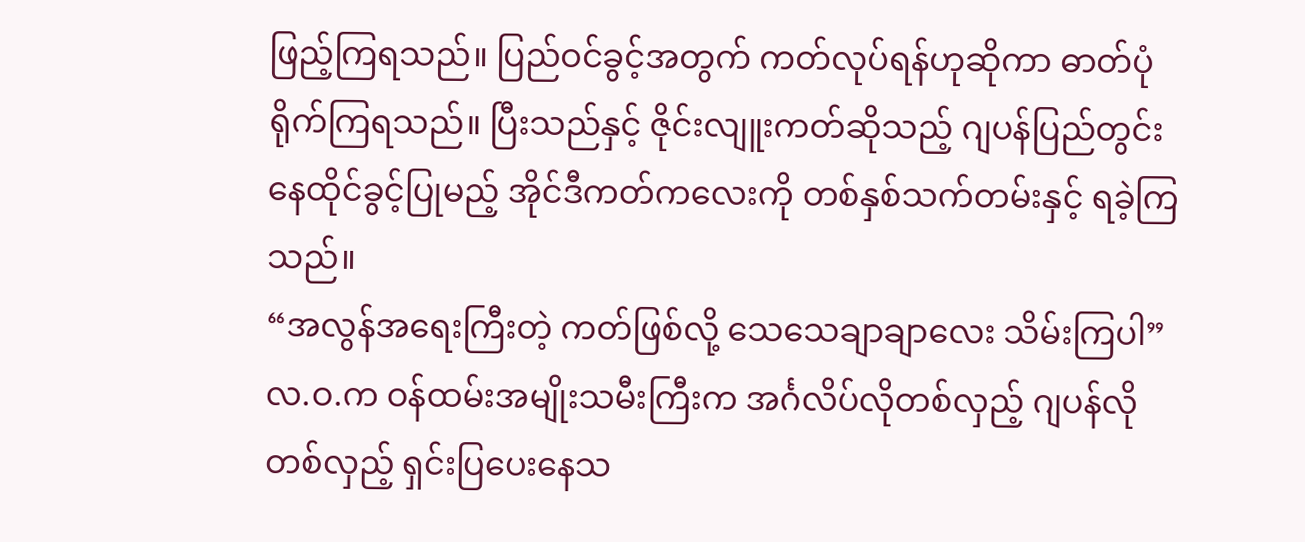ဖြည့်ကြရသည်။ ပြည်ဝင်ခွင့်အတွက် ကတ်လုပ်ရန်ဟုဆိုကာ ဓာတ်ပုံရိုက်ကြရသည်။ ပြီးသည်နှင့် ဇိုင်းလျူးကတ်ဆိုသည့် ဂျပန်ပြည်တွင်းနေထိုင်ခွင့်ပြုမည့် အိုင်ဒီကတ်ကလေးကို တစ်နှစ်သက်တမ်းနှင့် ရခဲ့ကြသည်။
“အလွန်အရေးကြီးတဲ့ ကတ်ဖြစ်လို့ သေသေချာချာလေး သိမ်းကြပါ”
လ.ဝ.က ဝန်ထမ်းအမျိုးသမီးကြီးက အင်္ဂလိပ်လိုတစ်လှည့် ဂျပန်လို တစ်လှည့် ရှင်းပြပေးနေသ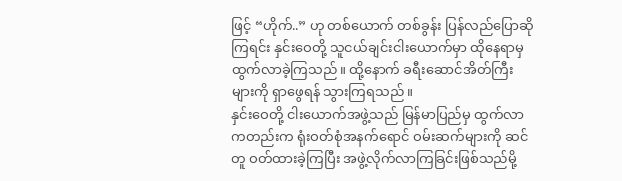ဖြင့် “ဟိုက်..” ဟု တစ်ယောက် တစ်ခွန်း ပြန်လည်ပြောဆိုကြရင်း နှင်းဝေတို့ သူငယ်ချင်းငါးယောက်မှာ ထိုနေရာမှထွက်လာခဲ့ကြသည်။ ထို့နောက် ခရီးဆောင်အိတ်ကြီးများကို ရှာဖွေရန် သွားကြရသည်။
နှင်းဝေတို့ ငါးယောက်အဖွဲ့သည် မြန်မာပြည်မှ ထွက်လာကတည်းက ရုံးဝတ်စုံအနက်ရောင် ဝမ်းဆက်များကို ဆင်တူ ဝတ်ထားခဲ့ကြပြီး အဖွဲ့လိုက်လာကြခြင်းဖြစ်သည်မို့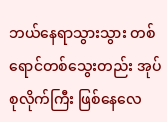ဘယ်နေရာသွားသွား တစ်ရောင်တစ်သွေးတည်း အုပ်စုလိုက်ကြီး ဖြစ်နေလေ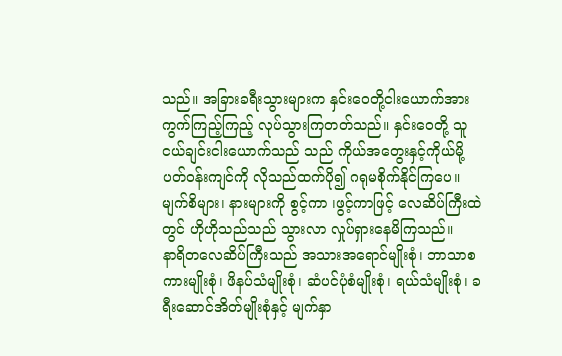သည်။ အခြားခရီးသွားများက နှင်းဝေတို့ငါးယောက်အား ကွက်ကြည့်ကြည့် လုပ်သွားကြတတ်သည်။ နှင်းဝေတို့ သူငယ်ချင်းငါးယောက်သည် သည် ကိုယ်အတွေးနှင့်ကိုယ်မို့ ပတ်ဝန်းကျင်ကို လိုသည်ထက်ပို၍ ဂရုမစိုက်နိုင်ကြပေ။ မျက်စိများ၊ နားများကို စွင့်ကာ ၊ဖွင့်ကာဖြင့် လေဆိပ်ကြီးထဲတွင် ဟိုဟိုသည်သည် သွားလာ လှုပ်ရှားနေမိကြသည်။
နာရိတလေဆိပ်ကြီးသည် အသားအရောင်မျိုးစုံ၊ ဘာသာစကားမျိုးစုံ၊ ဖိနပ်သံမျိုးစုံ၊ ဆံပင်ပုံစံမျိုးစုံ၊ ရယ်သံမျိုးစုံ၊ ခရီးဆောင်အိတ်မျိုးစုံနှင့် မျက်နှာ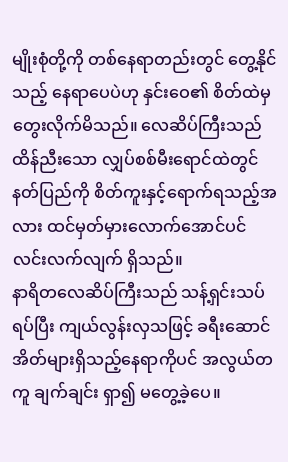မျိုးစုံတို့ကို တစ်နေရာတည်းတွင် တွေ့နိုင်သည့် နေရာပေပဲဟု နှင်းဝေ၏ စိတ်ထဲမှ တွေးလိုက်မိသည်။ လေဆိပ်ကြီးသည် ထိန်ညီးသော လျှပ်စစ်မီးရောင်ထဲတွင် နတ်ပြည်ကို စိတ်ကူးနှင့်ရောက်ရသည့်အလား ထင်မှတ်မှားလောက်အောင်ပင် လင်းလက်လျက် ရှိသည်။
နာရိတလေဆိပ်ကြီးသည် သန့်ရှင်းသပ်ရပ်ပြီး ကျယ်လွန်းလှသဖြင့် ခရီးဆောင်အိတ်များရှိသည့်နေရာကိုပင် အလွယ်တကူ ချက်ချင်း ရှာ၍ မတွေ့ခဲ့ပေ။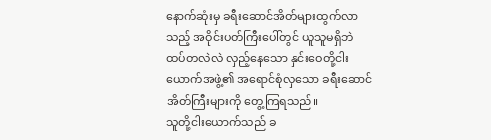နောက်ဆုံးမှ ခရီးဆောင်အိတ်များထွက်လာသည့် အဝိုင်းပတ်ကြီးပေါ်တွင် ယူသူမရှိဘဲ ထပ်တလဲလဲ လှည့်နေသော နှင်းဝေတို့ငါးယောက်အဖွဲ့၏ အရောင်စုံလှသော ခရီးဆောင်အိတ်ကြီးများကို တွေ့ကြရသည်။
သူတို့ငါးယောက်သည် ခ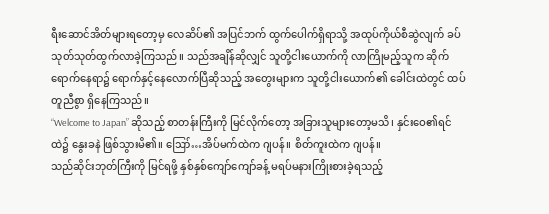ရီးဆောင်အိတ်များရတော့မှ လေဆိပ်၏ အပြင်ဘက် ထွက်ပေါက်ရှိရာသို့ အထုပ်ကိုယ်စီဆွဲလျက် ခပ်သုတ်သုတ်ထွက်လာခဲ့ကြသည်။ သည်အချိန်ဆိုလျှင် သူတို့ငါးယောက်ကို လာကြိုမည့်သူက ဆိုက်ရောက်နေရာ၌ ရောက်နှင့်နေလောက်ပြီဆိုသည့် အတွေးများက သူတို့ငါးယောက်၏ ခေါင်းထဲတွင် ထပ်တူညီစွာ ရှိနေကြသည်။
“Welcome to Japan” ဆိုသည့် စာတန်းကြီးကို မြင်လိုက်တော့ အခြားသူများတော့မသိ၊ နှင်းဝေ၏ရင်ထဲ၌ နွေးခနဲ ဖြစ်သွားမိ၏။ ဪ…အိပ်မက်ထဲက ဂျပန်။ စိတ်ကူးထဲက ဂျပန်။
သည်ဆိုင်းဘုတ်ကြီးကို မြင်ရဖို့ နှစ်နှစ်ကျော်ကျော်ခန့် မရပ်မနားကြိုးစားခဲ့ရသည့်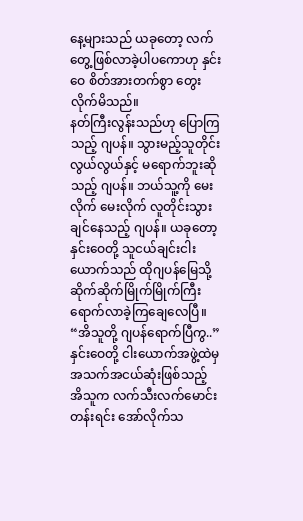နေ့များသည် ယခုတော့ လက်တွေ့ဖြစ်လာခဲ့ပါပကောဟု နှင်းဝေ စိတ်အားတက်စွာ တွေးလိုက်မိသည်။
နတ်ကြီးလွန်းသည်ဟု ပြောကြသည့် ဂျပန်။ သွားမည့်သူတိုင်း လွယ်လွယ်နှင့် မရောက်ဘူးဆိုသည့် ဂျပန်။ ဘယ်သူ့ကို မေးလိုက် မေးလိုက် လူတိုင်းသွားချင်နေသည့် ဂျပန်။ ယခုတော့ နှင်းဝေတို့ သူငယ်ချင်းငါးယောက်သည် ထိုဂျပန်မြေသို့ ဆိုက်ဆိုက်မြိုက်မြိုက်ကြီး ရောက်လာခဲ့ကြချေလေပြီ။
“အိသူတို့ ဂျပန်ရောက်ပြီကွ..”
နှင်းဝေတို့ ငါးယောက်အဖွဲ့ထဲမှ အသက်အငယ်ဆုံးဖြစ်သည့် အိသူက လက်သီးလက်မောင်းတန်းရင်း အော်လိုက်သ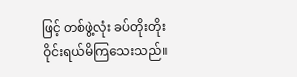ဖြင့် တစ်ဖွဲ့လုံး ခပ်တိုးတိုး ဝိုင်းရယ်မိကြသေးသည်။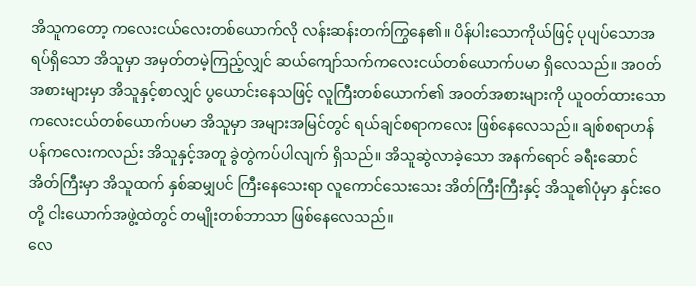အိသူကတော့ ကလေးငယ်လေးတစ်ယောက်လို လန်းဆန်းတက်ကြွနေ၏။ ပိန်ပါးသောကိုယ်ဖြင့် ပုပျပ်သောအရပ်ရှိသော အိသူမှာ အမှတ်တမဲ့ကြည့်လျှင် ဆယ်ကျော်သက်ကလေးငယ်တစ်ယောက်ပမာ ရှိလေသည်။ အဝတ်အစားများမှာ အိသူနှင့်စာလျှင် ပွယောင်းနေသဖြင့် လူကြီးတစ်ယောက်၏ အဝတ်အစားများကို ယူဝတ်ထားသော ကလေးငယ်တစ်ယောက်ပမာ အိသူမှာ အများအမြင်တွင် ရယ်ချင်စရာကလေး ဖြစ်နေလေသည်။ ချစ်စရာဟန်ပန်ကလေးကလည်း အိသူနှင့်အတူ ခွဲတွဲကပ်ပါလျက် ရှိသည်။ အိသူဆွဲလာခဲ့သော အနက်ရောင် ခရီးဆောင် အိတ်ကြီးမှာ အိသူထက် နှစ်ဆမျှပင် ကြီးနေသေးရာ လူကောင်သေးသေး အိတ်ကြီးကြီးနှင့် အိသူ၏ပုံမှာ နှင်းဝေတို့ ငါးယောက်အဖွဲ့ထဲတွင် တမျိုးတစ်ဘာသာ ဖြစ်နေလေသည်။
လေ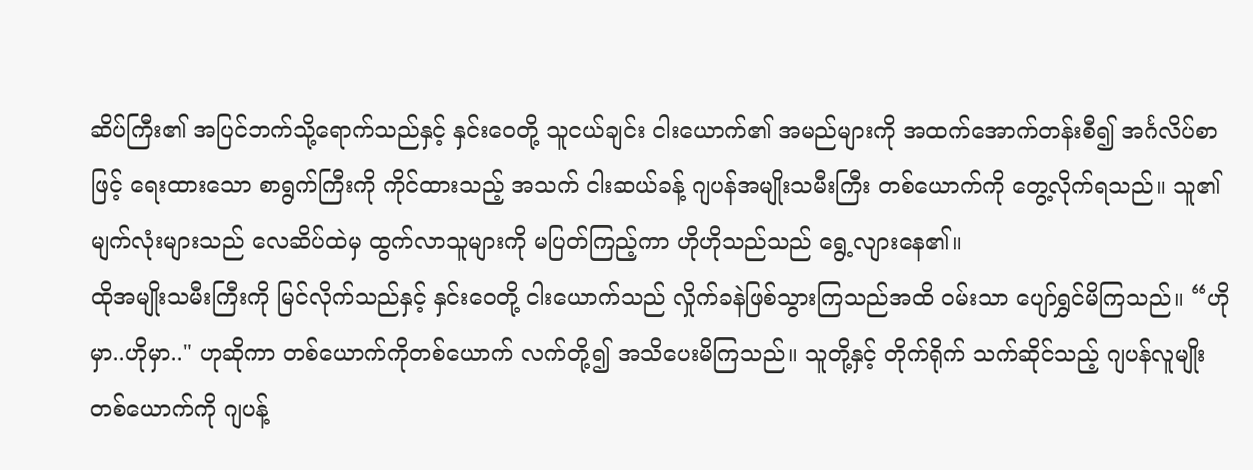ဆိပ်ကြီး၏ အပြင်ဘက်သို့ရောက်သည်နှင့် နှင်းဝေတို့ သူငယ်ချင်း ငါးယောက်၏ အမည်များကို အထက်အောက်တန်းစီ၍ အင်္ဂလိပ်စာဖြင့် ရေးထားသော စာရွက်ကြီးကို ကိုင်ထားသည့် အသက် ငါးဆယ်ခန့် ဂျပန်အမျိုးသမီးကြီး တစ်ယောက်ကို တွေ့လိုက်ရသည်။ သူ၏ မျက်လုံးများသည် လေဆိပ်ထဲမှ ထွက်လာသူများကို မပြတ်ကြည့်ကာ ဟိုဟိုသည်သည် ရွေ့လျားနေ၏။
ထိုအမျိုးသမီးကြီးကို မြင်လိုက်သည်နှင့် နှင်းဝေတို့ ငါးယောက်သည် လှိုက်ခနဲဖြစ်သွားကြသည်အထိ ဝမ်းသာ ပျော်ရွှင်မိကြသည်။ “ဟိုမှာ..ဟိုမှာ.." ဟုဆိုကာ တစ်ယောက်ကိုတစ်ယောက် လက်တို့၍ အသိပေးမိကြသည်။ သူတို့နှင့် တိုက်ရိုက် သက်ဆိုင်သည့် ဂျပန်လူမျိုးတစ်ယောက်ကို ဂျပန့်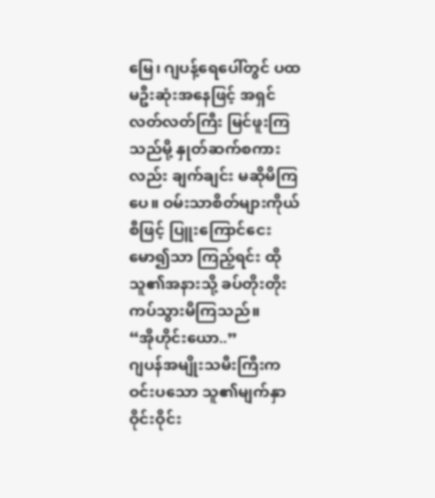မြေ၊ ဂျပန့်ရေပေါ်တွင် ပထမဦးဆုံးအနေဖြင့် အရှင်လတ်လတ်ကြီး မြင်ဖူးကြသည်မို့ နှုတ်ဆက်စကားလည်း ချက်ချင်း မဆိုမိကြပေ။ ဝမ်းသာစိတ်များကိုယ်စီဖြင့် ပြူးကြောင်ငေးမော၍သာ ကြည့်ရင်း ထိုသူ၏အနားသို့ ခပ်တိုးတိုး ကပ်သွားမိကြသည်။
“အိုဟိုင်းယော..”
ဂျပန်အမျိုးသမီးကြီးက ဝင်းပသော သူ၏မျက်နှာဝိုင်းဝိုင်း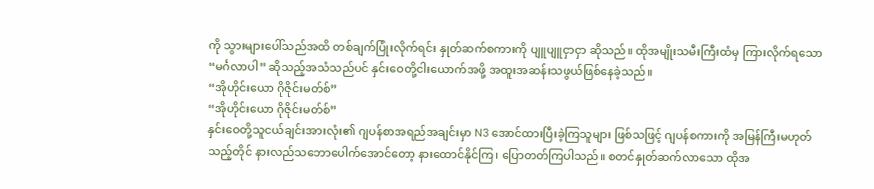ကို သွားများပေါ်သည်အထိ တစ်ချက်ပြုံးလိုက်ရင်း နှုတ်ဆက်စကားကို ပျူပျူငှာငှာ ဆိုသည်။ ထိုအမျိုးသမီးကြီးထံမှ ကြားလိုက်ရသော “မင်္ဂလာပါ” ဆိုသည့်အသံသည်ပင် နှင်းဝေတို့ငါးယောက်အဖို့ အထူးအဆန်းသဖွယ်ဖြစ်နေခဲ့သည်။
“အိုဟိုင်းယော ဂိုဇိုင်းမတ်စ်”
“အိုဟိုင်းယော ဂိုဇိုင်းမတ်စ်”
နှင်းဝေတို့သူငယ်ချင်းအားလုံး၏ ဂျပန်စာအရည်အချင်းမှာ N3 အောင်ထားပြီးခဲ့ကြသူများ ဖြစ်သဖြင့် ဂျပန်စကားကို အမြန်ကြီးမဟုတ်သည့်တိုင် နားလည်သဘောပေါက်အောင်တော့ နားထောင်နိုင်ကြ၊ ပြောတတ်ကြပါသည်။ စတင်နှုတ်ဆက်လာသော ထိုအ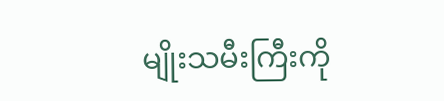မျိုးသမီးကြီးကို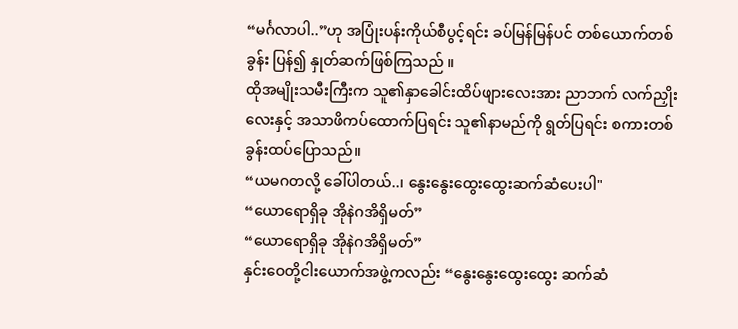“မင်္ဂလာပါ..”ဟု အပြုံးပန်းကိုယ်စီပွင့်ရင်း ခပ်မြန်မြန်ပင် တစ်ယောက်တစ်ခွန်း ပြန်၍ နှုတ်ဆက်ဖြစ်ကြသည် ။
ထိုအမျိုးသမီးကြီးက သူ၏နှာခေါင်းထိပ်ဖျားလေးအား ညာဘက် လက်ညှိုးလေးနှင့် အသာဖိကပ်ထောက်ပြရင်း သူ၏နာမည်ကို ရွတ်ပြရင်း စကားတစ်ခွန်းထပ်ပြောသည်။
“ယမဂတလို့ ခေါ်ပါတယ်..၊ နွေးနွေးထွေးထွေးဆက်ဆံပေးပါ"
“ယောရောရှိခု အိုနဲဂအိရှိမတ်”
“ယောရောရှိခု အိုနဲဂအိရှိမတ်”
နှင်းဝေတို့ငါးယောက်အဖွဲ့ကလည်း “နွေးနွေးထွေးထွေး ဆက်ဆံ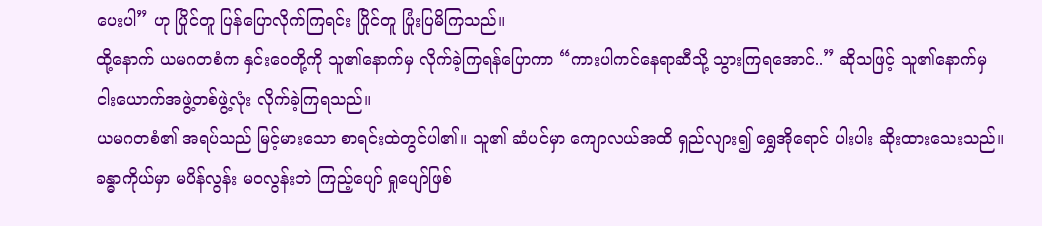ပေးပါ” ဟု ပြိုင်တူ ပြန်ပြောလိုက်ကြရင်း ပြိုင်တူ ပြုံးပြမိကြသည်။
ထို့နောက် ယမဂတစံက နှင်းဝေတို့ကို သူ၏နောက်မှ လိုက်ခဲ့ကြရန်ပြောကာ “ကားပါကင်နေရာဆီသို့ သွားကြရအောင်..” ဆိုသဖြင့် သူ၏နောက်မှ ငါးယောက်အဖွဲ့တစ်ဖွဲ့လုံး လိုက်ခဲ့ကြရသည်။
ယမဂတစံ၏ အရပ်သည် မြင့်မားသော စာရင်းထဲတွင်ပါ၏။ သူ၏ ဆံပင်မှာ ကျောလယ်အထိ ရှည်လျား၍ ရွှေအိုရောင် ပါးပါး ဆိုးထားသေးသည်။ ခန္ဓာကိုယ်မှာ မပိန်လွန်း မဝလွန်းဘဲ ကြည့်ပျော် ရှုပျော်ဖြစ်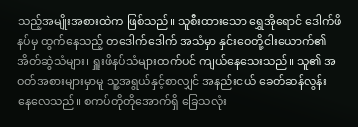သည့်အမျိုးအစားထဲက ဖြစ်သည်။ သူစီးထားသော ရွှေအိုရောင် ဒေါက်ဖိနပ်မှ ထွက်နေသည့် တဒေါက်ဒေါက် အသံမှာ နှင်းဝေတို့ငါးယောက်၏ အိတ်ဆွဲသံများ၊ ရှူးဖိနပ်သံများထက်ပင် ကျယ်နေသေးသည်။ သူ၏ အဝတ်အစားများမှာမူ သူ့အရွယ်နှင့်စာလျှင် အနည်းငယ် ခေတ်ဆန်လွန်း နေလေသည်။ စကပ်တိုတိုအောက်ရှိ ခြေသလုံး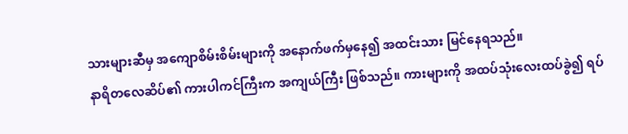သားများဆီမှ အကျောစိမ်းစိမ်းများကို အနောက်ဖက်မှနေ၍ အထင်းသား မြင်နေရသည်။
နာရိတလေဆိပ်၏ ကားပါကင်ကြီးက အကျယ်ကြီး ဖြစ်သည်။ ကားများကို အထပ်သုံးလေးထပ်ခွဲ၍ ရပ်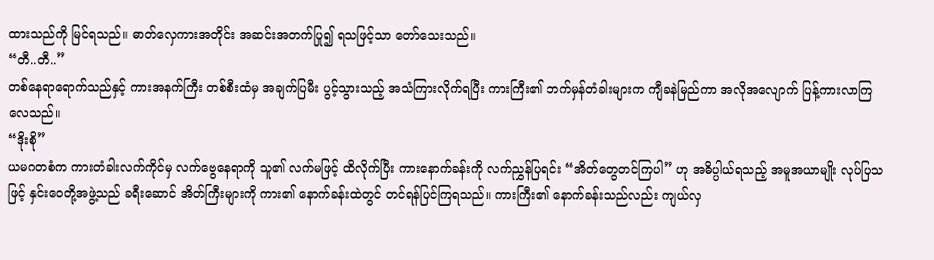ထားသည်ကို မြင်ရသည်။ ဓာတ်လှေကားအတိုင်း အဆင်းအတက်ပြု၍ ရသဖြင့်သာ တော်သေးသည်။
“တီ..တီ..”
တစ်နေရာရောက်သည်နှင့် ကားအနက်ကြီး တစ်စီးထံမှ အချက်ပြမီး ပွင့်သွားသည့် အသံကြားလိုက်ရပြီး ကားကြီး၏ ဘက်မှန်တံခါးများက ကျီခနဲမြည်ကာ အလိုအလျောက် ပြန့်ကားလာကြလေသည်။
“ဒိုးစို”
ယမဂတစံက ကားတံခါးလက်ကိုင်မှ လက်ဗွေနေရာကို သူ၏ လက်မဖြင့် ထိလိုက်ပြီး ကားနောက်ခန်းကို လက်ညွှန်ပြရင်း “အိတ်တွေတင်ကြပါ” ဟု အဓိပ္ပါယ်ရသည့် အမူအယာမျိုး လုပ်ပြသဖြင့် နှင်းဝေတို့အဖွဲ့သည် ခရီးဆောင် အိတ်ကြီးများကို ကား၏ နောက်ခန်းထဲတွင် တင်ရန်ပြင်ကြရသည်။ ကားကြီး၏ နောက်ခန်းသည်လည်း ကျယ်လှ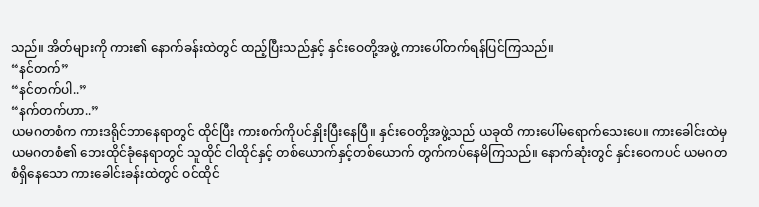သည်။ အိတ်များကို ကား၏ နောက်ခန်းထဲတွင် ထည့်ပြီးသည်နှင့် နှင်းဝေတို့အဖွဲ့ ကားပေါ်တက်ရန်ပြင်ကြသည်။
“နင်တက်”
“နင်တက်ပါ..”
“နက်တက်ဟာ..”
ယမဂတစံက ကားဒရိုင်ဘာနေရာတွင် ထိုင်ပြီး ကားစက်ကိုပင်နှိုးပြီးနေပြီ။ နှင်းဝေတို့အဖွဲ့သည် ယခုထိ ကားပေါ်မရောက်သေးပေ။ ကားခေါင်းထဲမှ ယမဂတစံ၏ ဘေးထိုင်ခုံနေရာတွင် သူထိုင် ငါထိုင်နှင့် တစ်ယောက်နှင့်တစ်ယောက် တွက်ကပ်နေမိကြသည်။ နောက်ဆုံးတွင် နှင်းဝေကပင် ယမဂတစံရှိနေသော ကားခေါင်းခန်းထဲတွင် ဝင်ထိုင်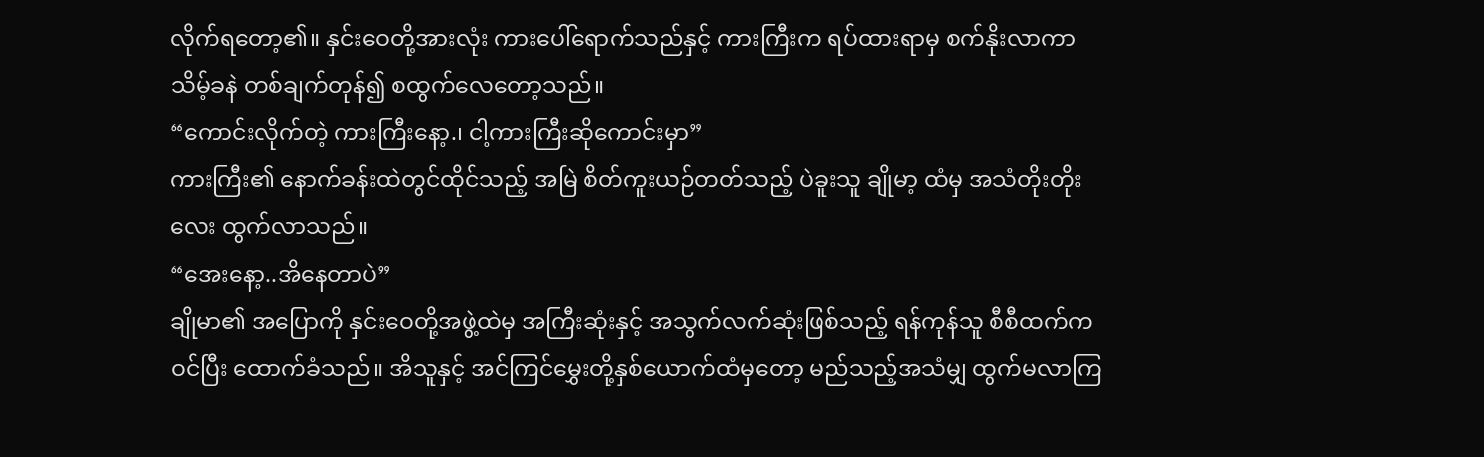လိုက်ရတော့၏။ နှင်းဝေတို့အားလုံး ကားပေါ်ရောက်သည်နှင့် ကားကြီးက ရပ်ထားရာမှ စက်နိုးလာကာ သိမ့်ခနဲ တစ်ချက်တုန်၍ စထွက်လေတော့သည်။
“ကောင်းလိုက်တဲ့ ကားကြီးနော့.၊ ငါ့ကားကြီးဆိုကောင်းမှာ”
ကားကြီး၏ နောက်ခန်းထဲတွင်ထိုင်သည့် အမြဲ စိတ်ကူးယဉ်တတ်သည့် ပဲခူးသူ ချိုမာ့ ထံမှ အသံတိုးတိုးလေး ထွက်လာသည်။
“အေးနော့..အိနေတာပဲ”
ချိုမာ၏ အပြောကို နှင်းဝေတို့အဖွဲ့ထဲမှ အကြီးဆုံးနှင့် အသွက်လက်ဆုံးဖြစ်သည့် ရန်ကုန်သူ စီစီထက်က ဝင်ပြီး ထောက်ခံသည်။ အိသူနှင့် အင်ကြင်မွှေးတို့နှစ်ယောက်ထံမှတော့ မည်သည့်အသံမျှ ထွက်မလာကြ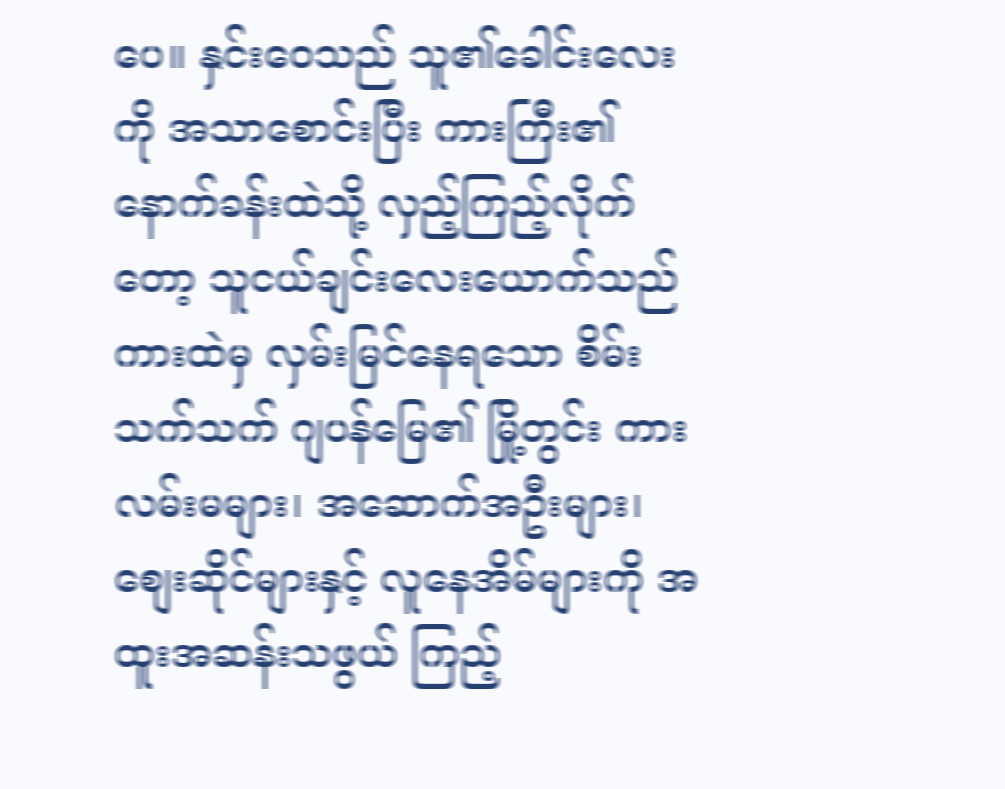ပေ။ နှင်းဝေသည် သူ၏ခေါင်းလေးကို အသာစောင်းပြီး ကားကြီး၏ နောက်ခန်းထဲသို့ လှည့်ကြည့်လိုက်တော့ သူငယ်ချင်းလေးယောက်သည် ကားထဲမှ လှမ်းမြင်နေရသော စိမ်းသက်သက် ဂျပန်မြေ၏ မြို့တွင်း ကားလမ်းမများ၊ အဆောက်အဦးများ၊ စျေးဆိုင်များနှင့် လူနေအိမ်များကို အထူးအဆန်းသဖွယ် ကြည့်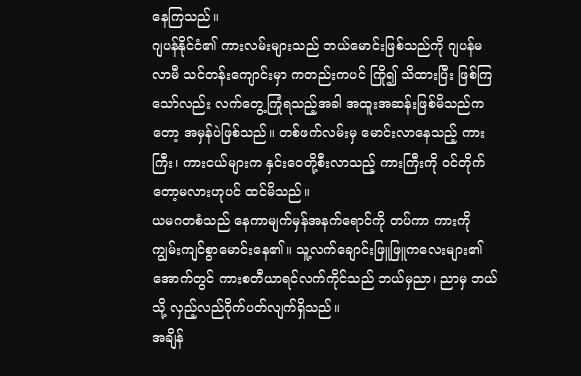နေကြသည်။
ဂျပန်နိုင်ငံ၏ ကားလမ်းများသည် ဘယ်မောင်းဖြစ်သည်ကို ဂျပန်မလာမီ သင်တန်းကျောင်းမှာ ကတည်းကပင် ကြို၍ သိထားပြီး ဖြစ်ကြသော်လည်း လက်တွေ့ကြုံရသည့်အခါ အထူးအဆန်းဖြစ်မိသည်ကတော့ အမှန်ပဲဖြစ်သည်။ တစ်ဖက်လမ်းမှ မောင်းလာနေသည့် ကားကြီး၊ ကားငယ်များက နှင်းဝေတို့စီးလာသည့် ကားကြီးကို ဝင်တိုက်တော့မလားဟုပင် ထင်မိသည်။
ယမဂတစံသည် နေကာမျက်မှန်အနက်ရောင်ကို တပ်ကာ ကားကို ကျွမ်းကျင်စွာမောင်းနေ၏။ သူ့လက်ချောင်းဖြူဖြူကလေးများ၏ အောက်တွင် ကားစတီယာရင်လက်ကိုင်သည် ဘယ်မှညာ၊ ညာမှ ဘယ်သို့ လှည့်လည်ဝိုက်ပတ်လျက်ရှိသည်။
အချိန်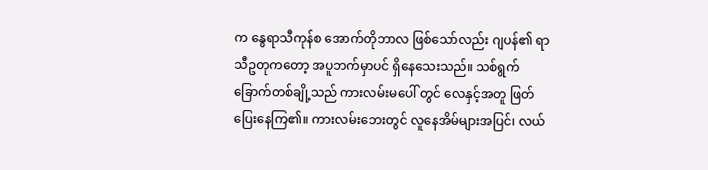က နွေရာသီကုန်စ အောက်တိုဘာလ ဖြစ်သော်လည်း ဂျပန်၏ ရာသီဥတုကတော့ အပူဘက်မှာပင် ရှိနေသေးသည်။ သစ်ရွက်ခြောက်တစ်ချို့သည် ကားလမ်းမပေါ် တွင် လေနှင့်အတူ ဖြတ်ပြေးနေကြ၏။ ကားလမ်းဘေးတွင် လူနေအိမ်များအပြင်၊ လယ်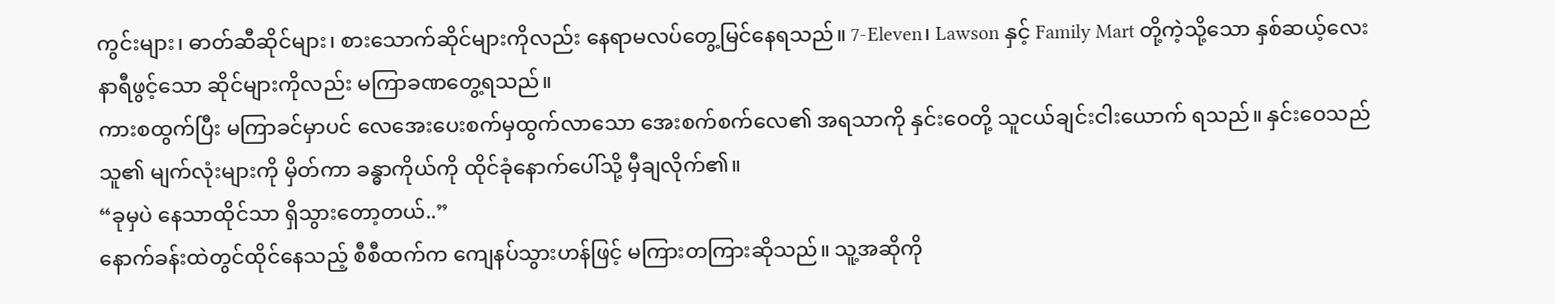ကွင်းများ၊ ဓာတ်ဆီဆိုင်များ၊ စားသောက်ဆိုင်များကိုလည်း နေရာမလပ်တွေ့မြင်နေရသည်။ 7-Eleven၊ Lawson နှင့် Family Mart တို့ကဲ့သို့သော နှစ်ဆယ့်လေးနာရီဖွင့်သော ဆိုင်များကိုလည်း မကြာခဏတွေ့ရသည်။
ကားစထွက်ပြီး မကြာခင်မှာပင် လေအေးပေးစက်မှထွက်လာသော အေးစက်စက်လေ၏ အရသာကို နှင်းဝေတို့ သူငယ်ချင်းငါးယောက် ရသည်။ နှင်းဝေသည် သူ၏ မျက်လုံးများကို မှိတ်ကာ ခန္ဓာကိုယ်ကို ထိုင်ခုံနောက်ပေါ်သို့ မှီချလိုက်၏။
“ခုမှပဲ နေသာထိုင်သာ ရှိသွားတော့တယ်..”
နောက်ခန်းထဲတွင်ထိုင်နေသည့် စီစီထက်က ကျေနပ်သွားဟန်ဖြင့် မကြားတကြားဆိုသည်။ သူ့အဆိုကို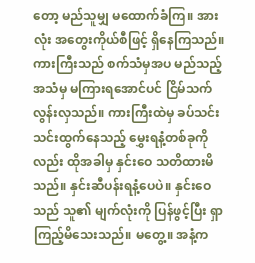တော့ မည်သူမျှ မထောက်ခံကြ။ အားလုံး အတွေးကိုယ်စီဖြင့် ရှိနေကြသည်။
ကားကြီးသည် စက်သံမှအပ မည်သည့်အသံမှ မကြားရအောင်ပင် ငြိမ်သက်လွန်းလှသည်။ ကားကြီးထဲမှ ခပ်သင်းသင်းထွက်နေသည့် မွှေးရနံ့တစ်ခုကိုလည်း ထိုအခါမှ နှင်းဝေ သတိထားမိသည်။ နှင်းဆီပန်းရနံ့ပေပဲ။ နှင်းဝေသည် သူ၏ မျက်လုံးကို ပြန်ဖွင့်ပြီး ရှာကြည့်မိသေးသည်။ မတွေ့။ အနံ့က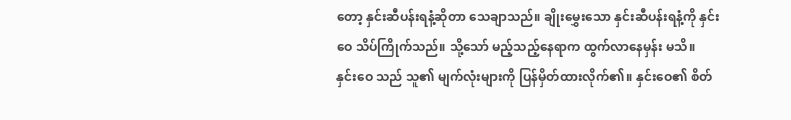တော့ နှင်းဆီပန်းရနံ့ဆိုတာ သေချာသည်။ ချိုးမွှေးသော နှင်းဆီပန်းရနံ့ကို နှင်းဝေ သိပ်ကြိုက်သည်။ သို့သော် မည့်သည့်နေရာက ထွက်လာနေမှန်း မသိ။
နှင်းဝေ သည် သူ၏ မျက်လုံးများကို ပြန်မှိတ်ထားလိုက်၏။ နှင်းဝေ၏ စိတ်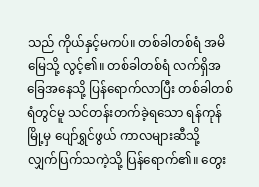သည် ကိုယ်နှင့်မကပ်။ တစ်ခါတစ်ရံ အမိမြေသို့ လွင့်၏။ တစ်ခါတစ်ရံ လက်ရှိအခြေအနေသို့ ပြန်ရောက်လာပြီး တစ်ခါတစ်ရံတွင်မူ သင်တန်းတက်ခဲ့ရသော ရန်ကုန်မြို့မှ ပျော်ရွှင်ဖွယ် ကာလများဆီသို့ လျှက်ပြက်သကဲ့သို့ ပြန်ရောက်၏။ တွေး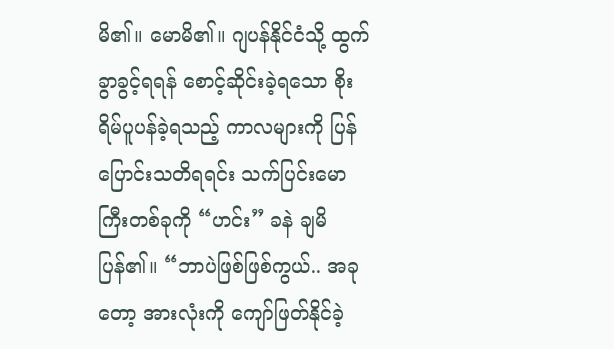မိ၏။ မောမိ၏။ ဂျပန်နိုင်ငံသို့ ထွက်ခွာခွင့်ရရန် စောင့်ဆိုင်းခဲ့ရသော စိုးရိမ်ပူပန်ခဲ့ရသည့် ကာလများကို ပြန်ပြောင်းသတိရရင်း သက်ပြင်းမောကြီးတစ်ခုကို “ဟင်း” ခနဲ ချမိပြန်၏။ “ဘာပဲဖြစ်ဖြစ်ကွယ်.. အခုတော့ အားလုံးကို ကျော်ဖြတ်နိုင်ခဲ့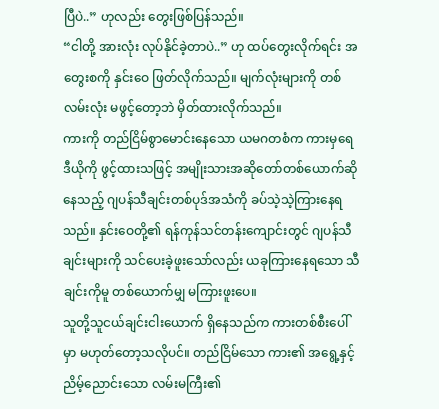ပြီပဲ..” ဟုလည်း တွေးဖြစ်ပြန်သည်။
“ငါတို့ အားလုံး လုပ်နိုင်ခဲ့တာပဲ..” ဟု ထပ်တွေးလိုက်ရင်း အတွေးစကို နှင်းဝေ ဖြတ်လိုက်သည်။ မျက်လုံးများကို တစ်လမ်းလုံး မဖွင့်တော့ဘဲ မှိတ်ထားလိုက်သည်။
ကားကို တည်ငြိမ်စွာမောင်းနေသော ယမဂတစံက ကားမှရေဒီယိုကို ဖွင့်ထားသဖြင့် အမျိုးသားအဆိုတော်တစ်ယောက်ဆိုနေသည့် ဂျပန်သီချင်းတစ်ပုဒ်အသံကို ခပ်သဲ့သဲ့ကြားနေရသည်။ နှင်းဝေတို့၏ ရန်ကုန်သင်တန်းကျောင်းတွင် ဂျပန်သီချင်းများကို သင်ပေးခဲ့ဖူးသော်လည်း ယခုကြားနေရသော သီချင်းကိုမူ တစ်ယောက်မျှ မကြားဖူးပေ။
သူတို့သူငယ်ချင်းငါးယောက် ရှိနေသည်က ကားတစ်စီးပေါ်မှာ မဟုတ်တော့သလိုပင်။ တည်ငြိမ်သော ကား၏ အရွေ့နှင့် ညိမ့်ညောင်းသော လမ်းမကြီး၏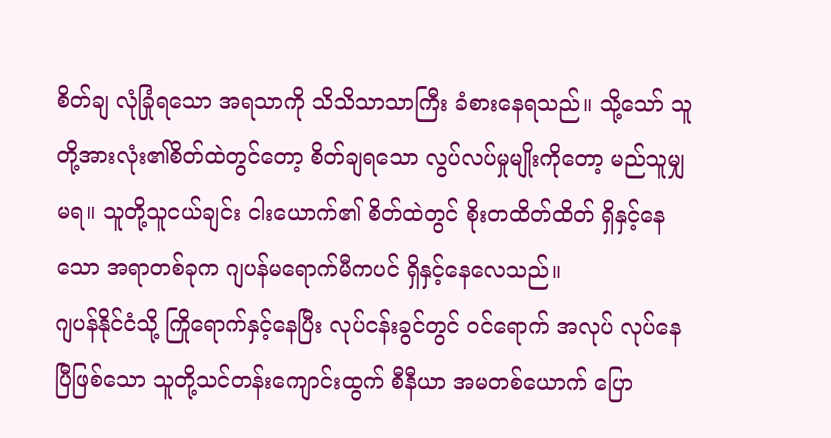စိတ်ချ လုံခြုံရသော အရသာကို သိသိသာသာကြီး ခံစားနေရသည်။ သို့သော် သူတို့အားလုံး၏စိတ်ထဲတွင်တော့ စိတ်ချရသော လွပ်လပ်မှုမျိုးကိုတော့ မည်သူမျှ မရ။ သူတို့သူငယ်ချင်း ငါးယောက်၏ စိတ်ထဲတွင် စိုးတထိတ်ထိတ် ရှိနှင့်နေသော အရာတစ်ခုက ဂျပန်မရောက်မီကပင် ရှိနှင့်နေလေသည်။
ဂျပန်နိုင်ငံသို့ ကြိုရောက်နှင့်နေပြီး လုပ်ငန်းခွင်တွင် ဝင်ရောက် အလုပ် လုပ်နေပြီဖြစ်သော သူတို့သင်တန်းကျောင်းထွက် စီနီယာ အမတစ်ယောက် ပြော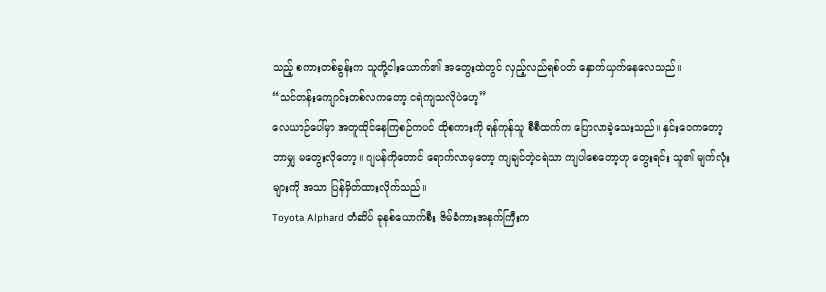သည့် စကားတစ်ခွန်းက သူတို့ငါးယောက်၏ အတွေးထဲတွင် လှည့်လည်ရစ်ပတ် နှောက်ယှက်နေလေသည်။
“သင်တန်းကျောင်းတစ်လကတော့ ငရဲကျသလိုပဲဟေ့”
လေယာဉ်ပေါ်မှာ အတူထိုင်နေကြစဉ်ကပင် ထိုစကားကို ရန်ကုန်သူ စီစီထက်က ပြောလာခဲ့သေးသည်။ နှင်းဝေကတော့ ဘာမျှ မတွေးလိုတော့။ ဂျပန်ကိုတောင် ရောက်လာမှတော့ ကျချင်တဲ့ငရဲသာ ကျပါစေတော့ဟု တွေးရင်း သူ၏ မျက်လုံးများကို အသာ ပြန်မှိတ်ထားလိုက်သည်။
Toyota Alphard တံဆိပ် ခုနစ်ယောက်စီး ဇိမ်ခံကားအနက်ကြီးက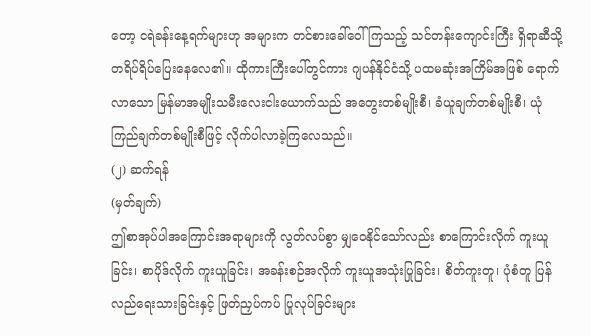တော့ ငရဲခန်းနေ့ရက်များဟု အများက တင်စားခေါ်ဝေါ်ကြသည့် သင်တန်းကျောင်းကြီး ရှိရာဆီသို့ တရိပ်ရိပ်ပြေးနေလေ၏။ ထိုကားကြီးပေါ်တွင်ကား ဂျပန်နိုင်ငံသို့ ပထမဆုံးအကြိမ်အဖြစ် ရောက်လာသော မြန်မာအမျိုးသမီးလေးငါးယောက်သည် အတွေးတစ်မျိုးစီ၊ ခံယူချက်တစ်မျိုးစီ၊ ယုံကြည်ချက်တစ်မျိုးစီဖြင့် လိုက်ပါလာခဲ့ကြလေသည်။
(၂) ဆက်ရန်
(မှတ်ချက်)
ဤစာအုပ်ပါအကြောင်းအရာများကို လွတ်လပ်စွာ မျှဝေနိုင်သော်လည်း စာကြောင်းလိုက် ကူးယူခြင်း၊ စာပိုဒ်လိုက် ကူးယူခြင်း၊ အခန်းစဉ်အလိုက် ကူးယူအသုံးပြုခြင်း၊ စိတ်ကူးတူ၊ ပုံစံတူ ပြန်လည်ရေးသားခြင်းနှင့် ဖြတ်ညှပ်ကပ် ပြုလုပ်ခြင်းများ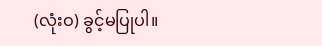(လုံးဝ) ခွင့်မပြုပါ။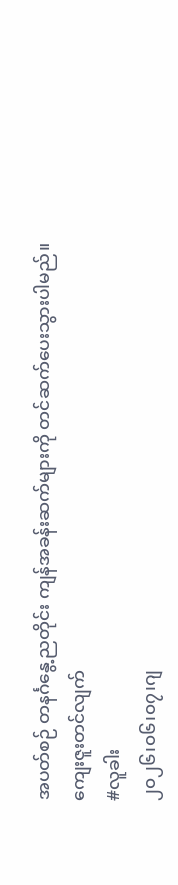အပတ်စဉ် တနင်္ဂနွေ့ညတိုင်း ကျန်အခန်းဆက်များကို တင်ဆက်ပေးသွားပါမည်။
ကျေးဇူးတင်လျက်
#လူခါး
၂၀၂၆၊၀၆၊၀၇၊ဂျ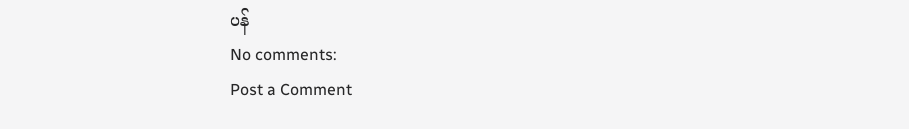ပန်
No comments:
Post a Comment